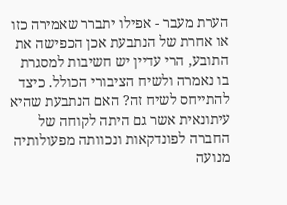הערת מעבר - אפילו יתברר שאמירה כזו או אחרת של הנתבעת אכן הכפישה את התובע, הרי עדיין יש חשיבות למסגרת בו נאמרה ולשיח הציבורי הכולל. כיצד להתייחס לשיח זה? האם הנתבעת שהיא עיתונאית אשר גם היתה לקוחה של החברה לפונדקאות ונכוותה מפעולותיה מנועה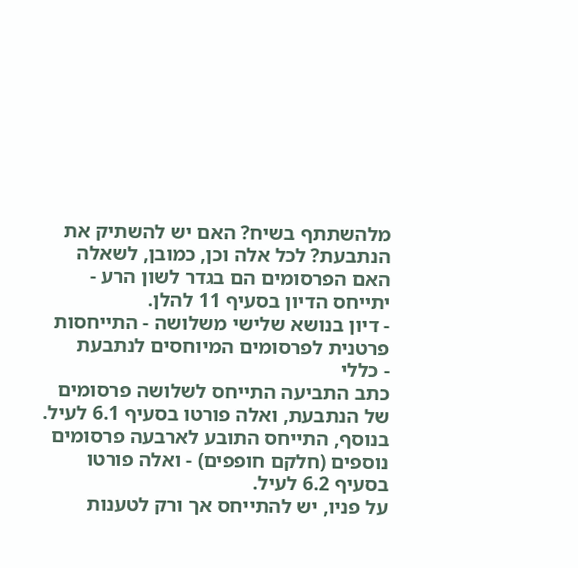מלהשתתף בשיח? האם יש להשתיק את הנתבעת? לכל אלה וכן, כמובן, לשאלה האם הפרסומים הם בגדר לשון הרע - יתייחס הדיון בסעיף 11 להלן.
- דיון בנושא שלישי משלושה - התייחסות פרטנית לפרסומים המיוחסים לנתבעת
- כללי
כתב התביעה התייחס לשלושה פרסומים של הנתבעת, ואלה פורטו בסעיף 6.1 לעיל. בנוסף, התייחס התובע לארבעה פרסומים נוספים (חלקם חופפים) - ואלה פורטו בסעיף 6.2 לעיל.
על פניו, יש להתייחס אך ורק לטענות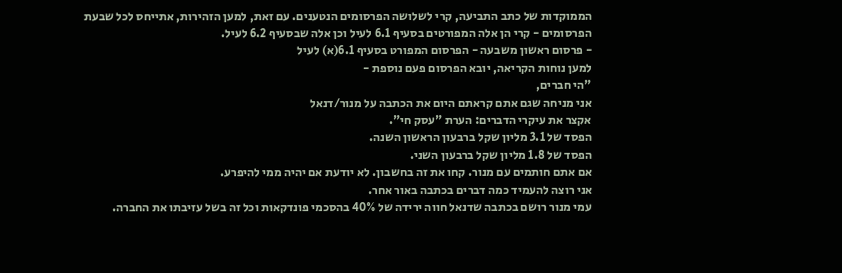הממוקדות של כתב התביעה, קרי לשלושה הפרסומים הנטענים. עם זאת, למען הזהירות, אתייחס לכל שבעת הפרסומים - קרי הן אלה המפורטים בסעיף 6.1 לעיל וכן אלה שבסעיף 6.2 לעיל.
- פרסום ראשון משבעה - הפרסום המפורט בסעיף 6.1(א) לעיל
למען נוחות הקריאה, יובא הפרסום פעם נוספת -
"הי חברים,
אני מניחה שגם אתם קראתם היום את הכתבה על מנור/דנאל
אקצר את עיקרי הדברים: הערת "עסק חי".
הפסד של 3.1 מליון שקל ברבעון הראשון השנה.
הפסד של 1.8 מליון שקל ברבעון השני.
אם אתם חותמים עם מנור. קחו את זה בחשבון. לא יודעת אם יהיה ממי להיפרע.
אני רוצה להעמיד כמה דברים בכתבה באור אחר.
עמי מנור רושם בכתבה שדנאל חווה ירידה של 40% בהסכמי פונדקאות וכל זה בשל עזיבתו את החברה.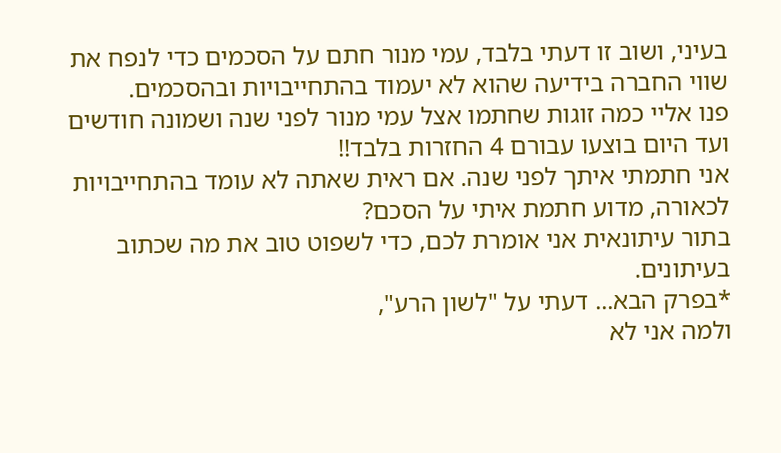בעיני, ושוב זו דעתי בלבד, עמי מנור חתם על הסכמים כדי לנפח את שווי החברה בידיעה שהוא לא יעמוד בהתחייבויות ובהסכמים.
פנו אליי כמה זוגות שחתמו אצל עמי מנור לפני שנה ושמונה חודשים ועד היום בוצעו עבורם 4 החזרות בלבד!!
אני חתמתי איתך לפני שנה. אם ראית שאתה לא עומד בהתחייבויות לכאורה, מדוע חתמת איתי על הסכם?
בתור עיתונאית אני אומרת לכם, כדי לשפוט טוב את מה שכתוב בעיתונים.
*בפרק הבא... דעתי על "לשון הרע",
ולמה אני לא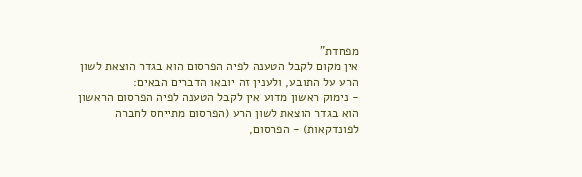מפחדת"
אין מקום לקבל הטענה לפיה הפרסום הוא בגדר הוצאת לשון הרע על התובע, ולענין זה יובאו הדברים הבאים:
- נימוק ראשון מדוע אין לקבל הטענה לפיה הפרסום הראשון הוא בגדר הוצאת לשון הרע (הפרסום מתייחס לחברה לפונדקאות) - הפרסום,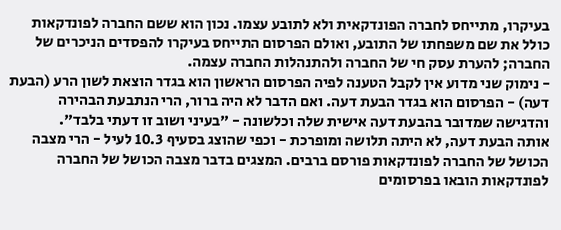בעיקרו, מתייחס לחברה הפונדקאית ולא לתובע עצמו. נכון הוא ששם החברה לפונדקאות כולל את שם משפחתו של התובע, ואולם הפרסום התייחס בעיקרו להפסדים הניכרים של החברה; להערת עסק חי של החברה ולהתנהלות החברה עצמה.
- נימוק שני מדוע אין לקבל הטענה לפיה הפרסום הראשון הוא בגדר הוצאת לשון הרע (הבעת דעה) - הפרסום הוא בגדר הבעת דעה. ואם הדבר לא היה ברור, הרי הנתבעת הבהירה והדגישה שמדובר בהבעת דעה אישית שלה וכלשונה - "בעיני ושוב זו דעתי בלבד".
אותה הבעת דעה, לא היתה תלושה ומופרכת - וכפי שהוצג בסעיף 10.3 לעיל - הרי מצבה הכושל של החברה לפונדקאות פורסם ברבים. המצגים בדבר מצבה הכושל של החברה לפונדקאות הובאו בפרסומים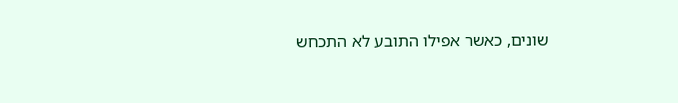שונים, כאשר אפילו התובע לא התכחש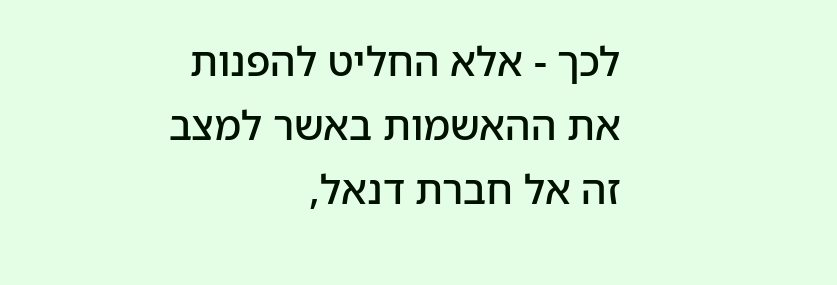לכך - אלא החליט להפנות את ההאשמות באשר למצב זה אל חברת דנאל,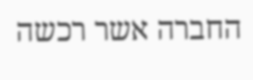החברה אשר רכשה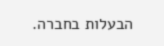הבעלות בחברה.